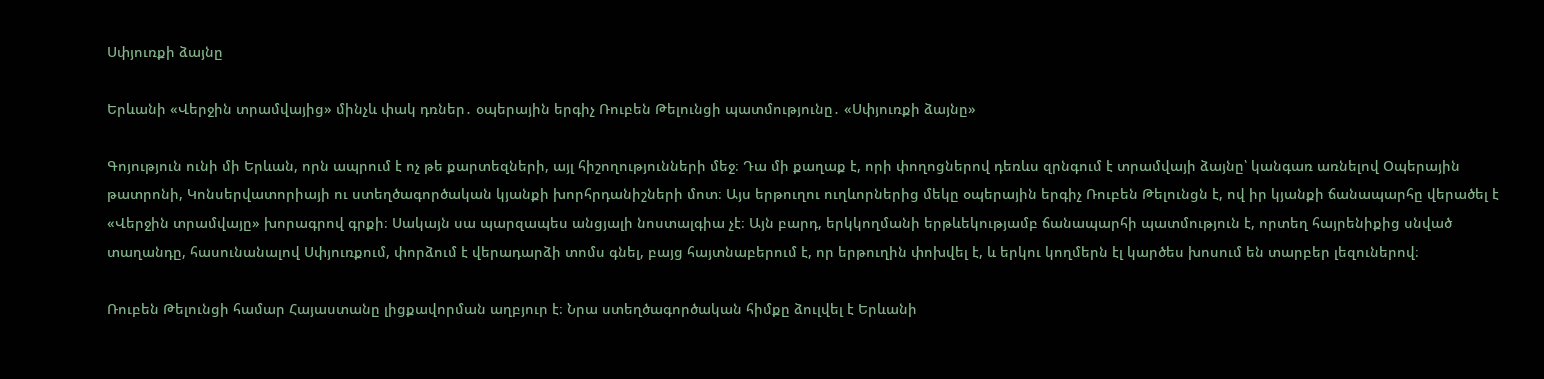Սփյուռքի ձայնը

Երևանի «Վերջին տրամվայից» մինչև փակ դռներ․ օպերային երգիչ Ռուբեն Թելունցի պատմությունը․ «Սփյուռքի ձայնը»

Գոյություն ունի մի Երևան, որն ապրում է ոչ թե քարտեզների, այլ հիշողությունների մեջ։ Դա մի քաղաք է, որի փողոցներով դեռևս զրնգում է տրամվայի ձայնը՝ կանգառ առնելով Օպերային թատրոնի, Կոնսերվատորիայի ու ստեղծագործական կյանքի խորհրդանիշների մոտ։ Այս երթուղու ուղևորներից մեկը օպերային երգիչ Ռուբեն Թելունցն է, ով իր կյանքի ճանապարհը վերածել է «Վերջին տրամվայը» խորագրով գրքի։ Սակայն սա պարզապես անցյալի նոստալգիա չէ։ Այն բարդ, երկկողմանի երթևեկությամբ ճանապարհի պատմություն է, որտեղ հայրենիքից սնված տաղանդը, հասունանալով Սփյուռքում, փորձում է վերադարձի տոմս գնել, բայց հայտնաբերում է, որ երթուղին փոխվել է, և երկու կողմերն էլ կարծես խոսում են տարբեր լեզուներով։

Ռուբեն Թելունցի համար Հայաստանը լիցքավորման աղբյուր է։ Նրա ստեղծագործական հիմքը ձուլվել է Երևանի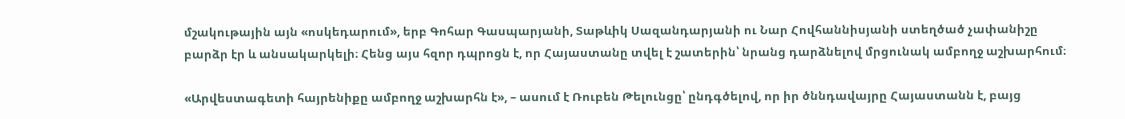մշակութային այն «ոսկեդարում», երբ Գոհար Գասպարյանի, Տաթևիկ Սազանդարյանի ու Նար Հովհաննիսյանի ստեղծած չափանիշը բարձր էր և անսակարկելի։ Հենց այս հզոր դպրոցն է, որ Հայաստանը տվել է շատերին՝ նրանց դարձնելով մրցունակ ամբողջ աշխարհում։

«Արվեստագետի հայրենիքը ամբողջ աշխարհն է», – ասում է Ռուբեն Թելունցը՝ ընդգծելով, որ իր ծննդավայրը Հայաստանն է, բայց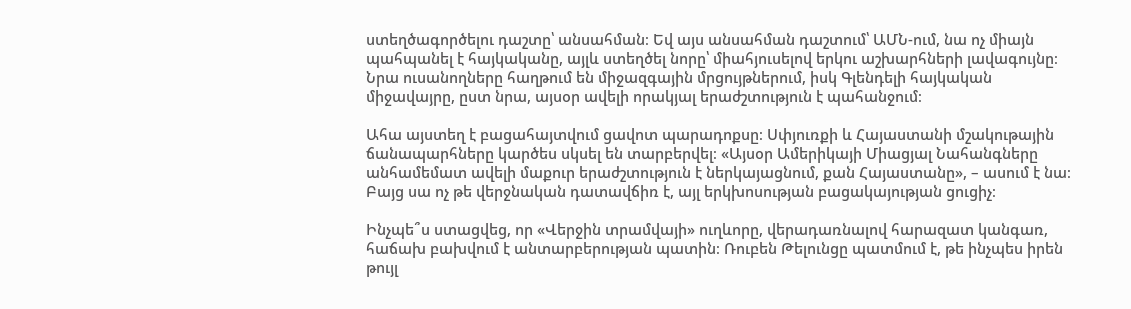ստեղծագործելու դաշտը՝ անսահման։ Եվ այս անսահման դաշտում՝ ԱՄՆ-ում, նա ոչ միայն պահպանել է հայկականը, այլև ստեղծել նորը՝ միահյուսելով երկու աշխարհների լավագույնը։ Նրա ուսանողները հաղթում են միջազգային մրցույթներում, իսկ Գլենդելի հայկական միջավայրը, ըստ նրա, այսօր ավելի որակյալ երաժշտություն է պահանջում։

Ահա այստեղ է բացահայտվում ցավոտ պարադոքսը։ Սփյուռքի և Հայաստանի մշակութային ճանապարհները կարծես սկսել են տարբերվել։ «Այսօր Ամերիկայի Միացյալ Նահանգները անհամեմատ ավելի մաքուր երաժշտություն է ներկայացնում, քան Հայաստանը», – ասում է նա։ Բայց սա ոչ թե վերջնական դատավճիռ է, այլ երկխոսության բացակայության ցուցիչ։

Ինչպե՞ս ստացվեց, որ «Վերջին տրամվայի» ուղևորը, վերադառնալով հարազատ կանգառ, հաճախ բախվում է անտարբերության պատին։ Ռուբեն Թելունցը պատմում է, թե ինչպես իրեն թույլ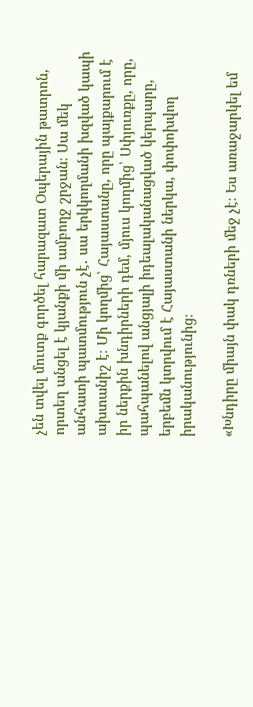չեն տվել մուտք գործել հարազատ Օպերային թատրոն, որտեղ անցել է կյանքի մի ամբողջ շրջան։ Սա մեկ անհատի պատմություն չէ․ սա երկկողմանի խզված կապի ախտանիշ է։ Մի կողմից՝ Հայաստանը, որը պայքարում է իր ներքին խնդիրների դեմ, մյուս կողմից՝ Սփյուռքը, որը, պահպանելով անցյալի իդեալականացված կերպարը, երբեմն կտրվում է Հայաստանի ներկա, փոփոխվող իրականությունից։

«Խնդիրը միայն փակ դռների մեջ չէ։ Ես առաջարկել եմ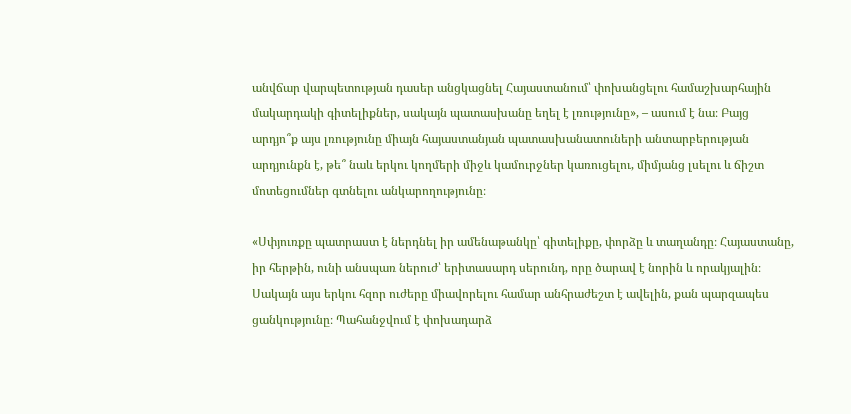անվճար վարպետության դասեր անցկացնել Հայաստանում՝ փոխանցելու համաշխարհային մակարդակի գիտելիքներ, սակայն պատասխանը եղել է լռությունը», – ասում է նա։ Բայց արդյո՞ք այս լռությունը միայն հայաստանյան պատասխանատուների անտարբերության արդյունքն է, թե՞ նաև երկու կողմերի միջև կամուրջներ կառուցելու, միմյանց լսելու և ճիշտ մոտեցումներ գտնելու անկարողությունը։

«Սփյուռքը պատրաստ է ներդնել իր ամենաթանկը՝ գիտելիքը, փորձը և տաղանդը։ Հայաստանը, իր հերթին, ունի անսպառ ներուժ՝ երիտասարդ սերունդ, որը ծարավ է նորին և որակյալին։ Սակայն այս երկու հզոր ուժերը միավորելու համար անհրաժեշտ է ավելին, քան պարզապես ցանկությունը։ Պահանջվում է փոխադարձ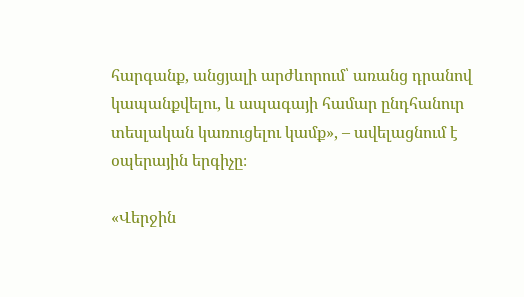հարգանք, անցյալի արժևորում՝ առանց դրանով կապանքվելու, և ապագայի համար ընդհանուր տեսլական կառուցելու կամք», – ավելացնում է օպերային երգիչը։

«Վերջին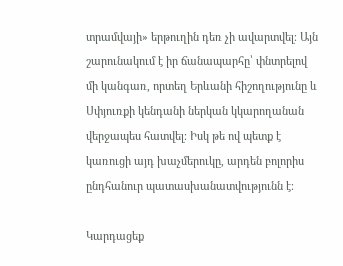տրամվայի» երթուղին դեռ չի ավարտվել։ Այն շարունակում է իր ճանապարհը՝ փնտրելով մի կանգառ, որտեղ Երևանի հիշողությունը և Սփյուռքի կենդանի ներկան կկարողանան վերջապես հատվել։ Իսկ թե ով պետք է կառուցի այդ խաչմերուկը, արդեն բոլորիս ընդհանուր պատասխանատվությունն է։

Կարդացեք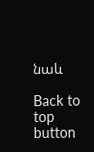նաև

Back to top button